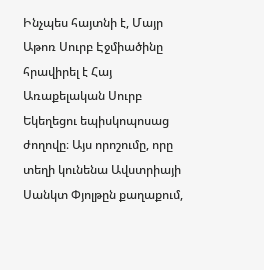Ինչպես հայտնի է, Մայր Աթոռ Սուրբ Էջմիածինը հրավիրել է Հայ Առաքելական Սուրբ Եկեղեցու եպիսկոպոսաց ժողովը։ Այս որոշումը, որը տեղի կունենա Ավստրիայի Սանկտ Փյոլթըն քաղաքում,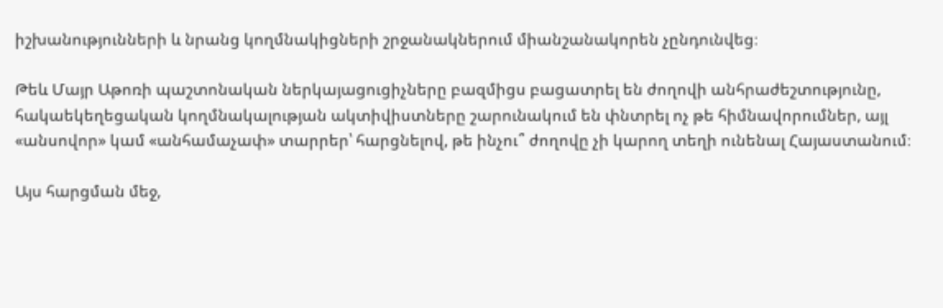իշխանությունների և նրանց կողմնակիցների շրջանակներում միանշանակորեն չընդունվեց։

Թեև Մայր Աթոռի պաշտոնական ներկայացուցիչները բազմիցս բացատրել են ժողովի անհրաժեշտությունը, հակաեկեղեցական կողմնակալության ակտիվիստները շարունակում են փնտրել ոչ թե հիմնավորումներ, այլ «անսովոր» կամ «անհամաչափ» տարրեր՝ հարցնելով, թե ինչու՞ ժողովը չի կարող տեղի ունենալ Հայաստանում։

Այս հարցման մեջ,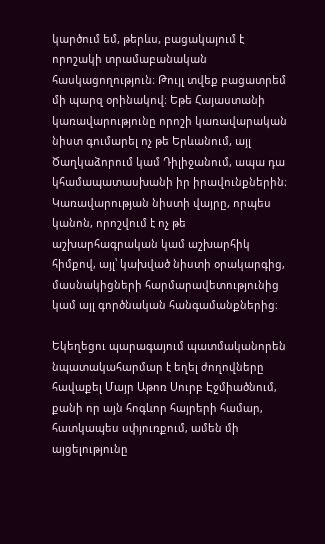կարծում եմ, թերևս, բացակայում է որոշակի տրամաբանական հասկացողություն։ Թույլ տվեք բացատրեմ մի պարզ օրինակով։ Եթե Հայաստանի կառավարությունը որոշի կառավարական նիստ գումարել ոչ թե Երևանում, այլ Ծաղկաձորում կամ Դիլիջանում, ապա դա կհամապատասխանի իր իրավունքներին։ Կառավարության նիստի վայրը, որպես կանոն, որոշվում է ոչ թե աշխարհագրական կամ աշխարհիկ հիմքով, այլ՝ կախված նիստի օրակարգից, մասնակիցների հարմարավետությունից կամ այլ գործնական հանգամանքներից։

Եկեղեցու պարագայում պատմականորեն նպատակահարմար է եղել ժողովները հավաքել Մայր Աթոռ Սուրբ Էջմիածնում, քանի որ այն հոգևոր հայրերի համար, հատկապես սփյուռքում, ամեն մի այցելությունը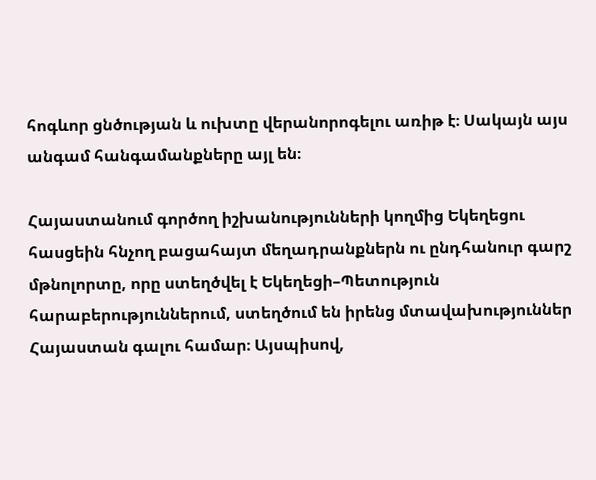հոգևոր ցնծության և ուխտը վերանորոգելու առիթ է։ Սակայն այս անգամ հանգամանքները այլ են։

Հայաստանում գործող իշխանությունների կողմից Եկեղեցու հասցեին հնչող բացահայտ մեղադրանքներն ու ընդհանուր գարշ մթնոլորտը, որը ստեղծվել է Եկեղեցի–Պետություն հարաբերություններում, ստեղծում են իրենց մտավախություններ Հայաստան գալու համար։ Այսպիսով,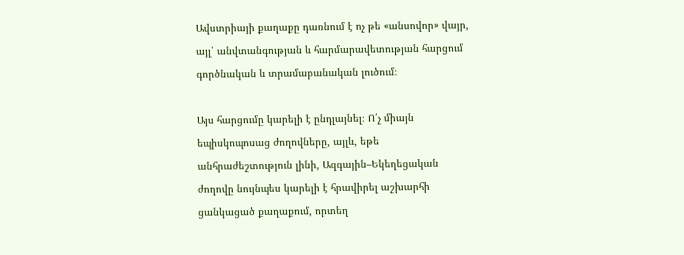Ավստրիայի քաղաքը դառնում է ոչ թե «անսովոր» վայր, այլ՝ անվտանգության և հարմարավետության հարցում գործնական և տրամաբանական լուծում։

Այս հարցումը կարելի է ընդլայնել։ Ո՛չ միայն եպիսկոպոսաց ժողովները, այլև, եթե անհրաժեշտություն լինի, Ազգային–Եկեղեցական ժողովը նույնպես կարելի է հրավիրել աշխարհի ցանկացած քաղաքում, որտեղ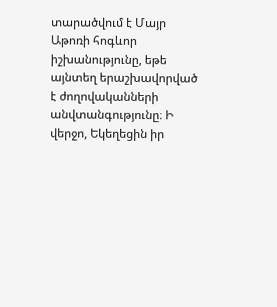տարածվում է Մայր Աթոռի հոգևոր իշխանությունը, եթե այնտեղ երաշխավորված է ժողովականների անվտանգությունը։ Ի վերջո, Եկեղեցին իր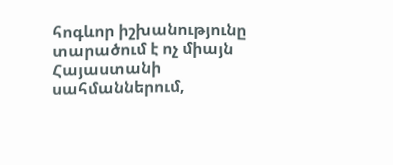հոգևոր իշխանությունը տարածում է ոչ միայն Հայաստանի սահմաններում,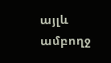այլև ամբողջ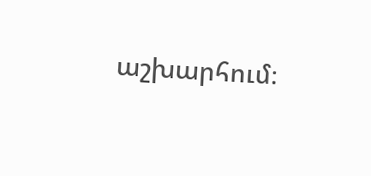աշխարհում։